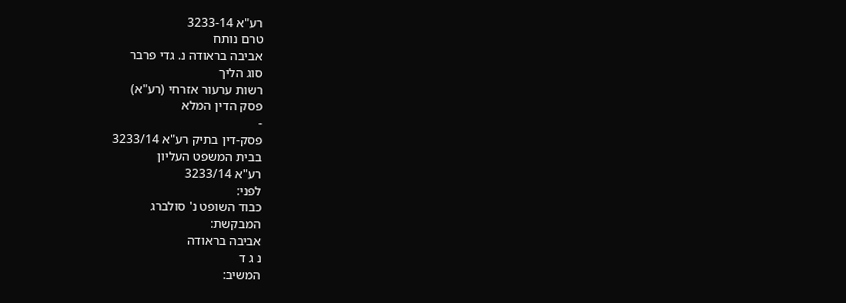רע"א 3233-14
טרם נותח
אביבה בראודה נ. גדי פרבר
סוג הליך
רשות ערעור אזרחי (רע"א)
פסק הדין המלא
-
פסק-דין בתיק רע"א 3233/14
בבית המשפט העליון
רע"א 3233/14
לפני:
כבוד השופט נ' סולברג
המבקשת:
אביבה בראודה
נ ג ד
המשיב: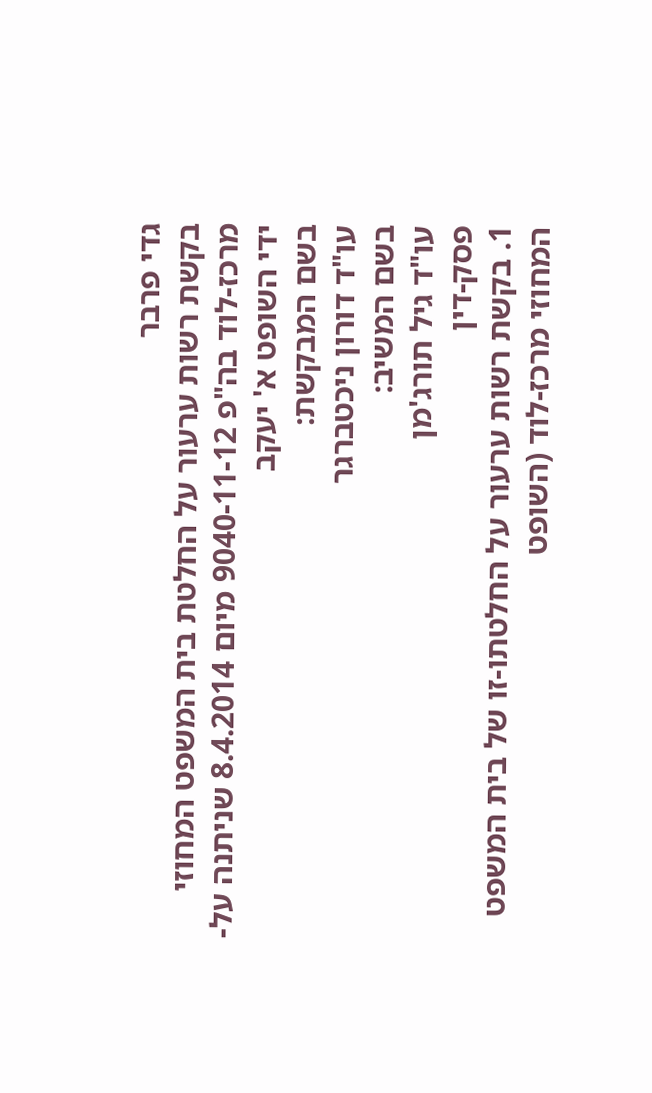גדי פרבר
בקשת רשות ערעור על החלטת בית המשפט המחוזי מרכז-לוד בה"פ 9040-11-12 מיום 8.4.2014 שניתנה על-ידי השופט א' יעקב
בשם המבקשת:
עו"ד דורון ניכטברגר
בשם המשיב:
עו"ד גיל תורג'מן
פסק-דין
1. בקשת רשות ערעור על החלטתו-זו של בית המשפט המחוזי מרכז-לוד (השופט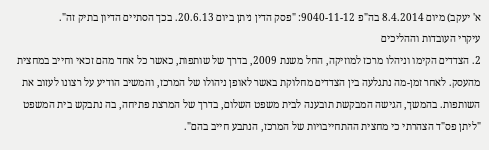א' יעקב) מיום 8.4.2014 בה"פ 9040-11-12: "פסק הדין ניתן ביום 20.6.13. בכך הסתיים הדיון בתיק זה".
עיקרי העובדות וההליכים
2. הצדדים הקימו וניהלו מרכז למוזיקה, החל משנת 2009, בדרך של שותפות, כאשר כל אחד מהם זכאי וחייב במחצית מהעסק. לאחר זמן-מה נתגלעה בין הצדדים מחלוקת באשר לאופן ניהולו של המרכז, והמשיב הודיע על רצונו לעזוב את השותפות. בהמשך, הגישה המבקשת תובענה לבית משפט השלום, בדרך של המרצת פתיחה, בה נתבקש בית המשפט "ליתן פס"ד הצהרתי כי מחצית ההתחייבויות של המרכז, הנתבע חייב בהם".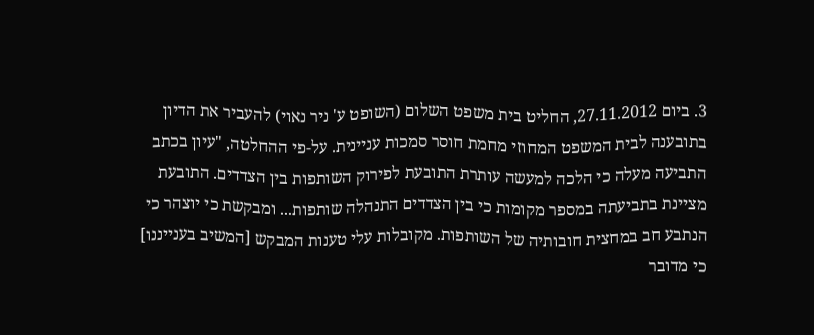3. ביום 27.11.2012, החליט בית משפט השלום (השופט ע' ניר נאוי) להעביר את הדיון בתובענה לבית המשפט המחוזי מחמת חוסר סמכות עניינית. על-פי ההחלטה, "עיון בכתב התביעה מעלה כי הלכה למעשה עותרת התובעת לפירוק השותפות בין הצדדים. התובעת מציינת בתביעתה במספר מקומות כי בין הצדדים התנהלה שותפות... ומבקשת כי יוצהר כי הנתבע חב במחצית חובותיה של השותפות. מקובלות עלי טענות המבקש [המשיב בענייננו] כי מדובר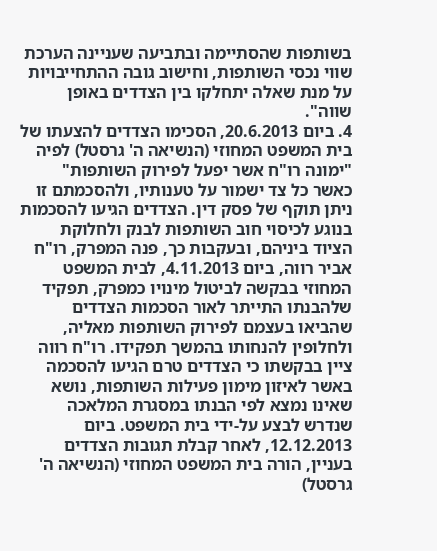בשותפות שהסתיימה ובתביעה שעניינה הערכת שווי נכסי השותפות, וחישוב גובה ההתחייבויות על מנת שאלה יתחלקו בין הצדדים באופן שווה".
4. ביום 20.6.2013, הסכימו הצדדים להצעתו של בית המשפט המחוזי (הנשיאה ה' גרסטל) לפיה "ימונה רו"ח אשר יפעל לפירוק השותפות" כאשר כל צד ישמור על טענותיו, ולהסכמתם זו ניתן תוקף של פסק דין. הצדדים הגיעו להסכמות בנוגע לכיסוי חוב השותפות לבנק ולחלוקת הציוד ביניהם, ובעקבות כך, פנה המפרק, רו"ח אביר רווה, ביום 4.11.2013, לבית המשפט המחוזי בבקשה לביטול מינויו כמפרק, תפקיד שלהבנתו התייתר לאור הסכמות הצדדים שהביאו בעצמם לפירוק השותפות מאליה, ולחלופין להנחותו בהמשך תפקידו. רו"ח רווה ציין בבקשתו כי הצדדים טרם הגיעו להסכמה באשר לאיזון מימון פעילות השותפות, נושא שאינו נמצא לפי הבנתו במסגרת המלאכה שנדרש לבצע על-ידי בית המשפט. ביום 12.12.2013, לאחר קבלת תגובות הצדדים בעניין, הורה בית המשפט המחוזי (הנשיאה ה' גרסטל)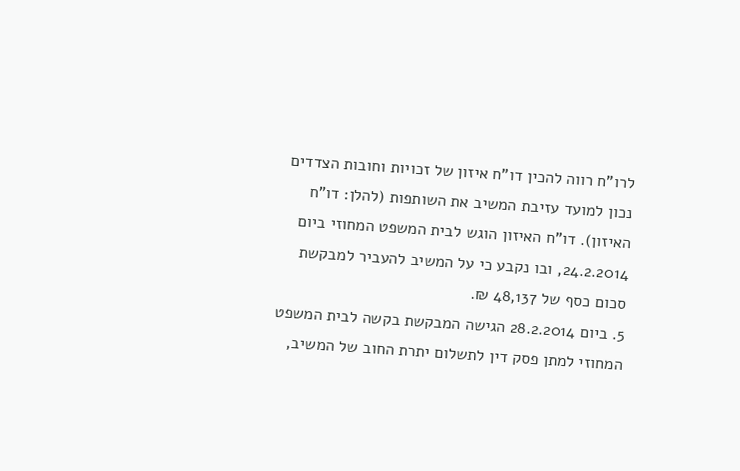לרו"ח רווה להכין דו"ח איזון של זכויות וחובות הצדדים נכון למועד עזיבת המשיב את השותפות (להלן: דו"ח האיזון). דו"ח האיזון הוגש לבית המשפט המחוזי ביום 24.2.2014, ובו נקבע כי על המשיב להעביר למבקשת סכום כסף של 48,137 ₪.
5. ביום 28.2.2014 הגישה המבקשת בקשה לבית המשפט המחוזי למתן פסק דין לתשלום יתרת החוב של המשיב,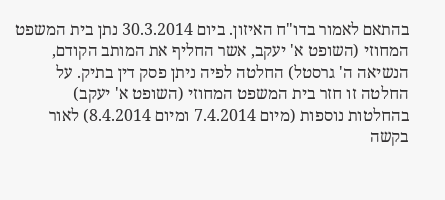בהתאם לאמור בדו"ח האיזון. ביום 30.3.2014 נתן בית המשפט המחוזי (השופט א' יעקב, אשר החליף את המותב הקודם, הנשיאה ה' גרסטל) החלטה לפיה ניתן פסק דין בתיק. על החלטה זו חזר בית המשפט המחוזי (השופט א' יעקב) בהחלטות נוספות (מיום 7.4.2014 ומיום 8.4.2014) לאור בקשה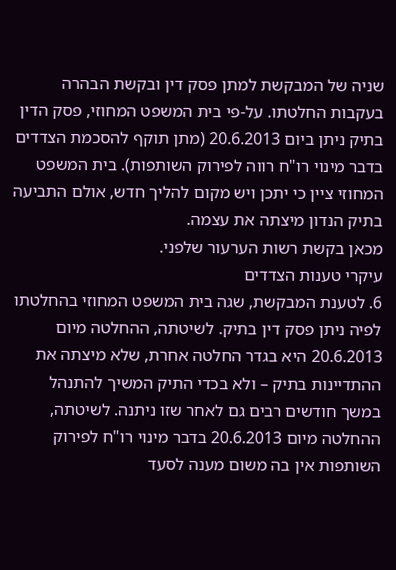שניה של המבקשת למתן פסק דין ובקשת הבהרה בעקבות החלטתו. על-פי בית המשפט המחוזי, פסק הדין בתיק ניתן ביום 20.6.2013 (מתן תוקף להסכמת הצדדים בדבר מינוי רו"ח רווה לפירוק השותפות). בית המשפט המחוזי ציין כי יתכן ויש מקום להליך חדש, אולם התביעה בתיק הנדון מיצתה את עצמה.
מכאן בקשת רשות הערעור שלפני.
עיקרי טענות הצדדים
6. לטענת המבקשת, שגה בית המשפט המחוזי בהחלטתו לפיה ניתן פסק דין בתיק. לשיטתה, ההחלטה מיום 20.6.2013 היא בגדר החלטה אחרת, שלא מיצתה את ההתדיינות בתיק – ולא בכדי התיק המשיך להתנהל במשך חודשים רבים גם לאחר שזו ניתנה. לשיטתה, ההחלטה מיום 20.6.2013 בדבר מינוי רו"ח לפירוק השותפות אין בה משום מענה לסעד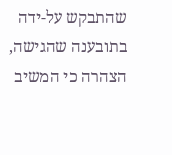שהתבקש על-ידה בתובענה שהגישה, הצהרה כי המשיב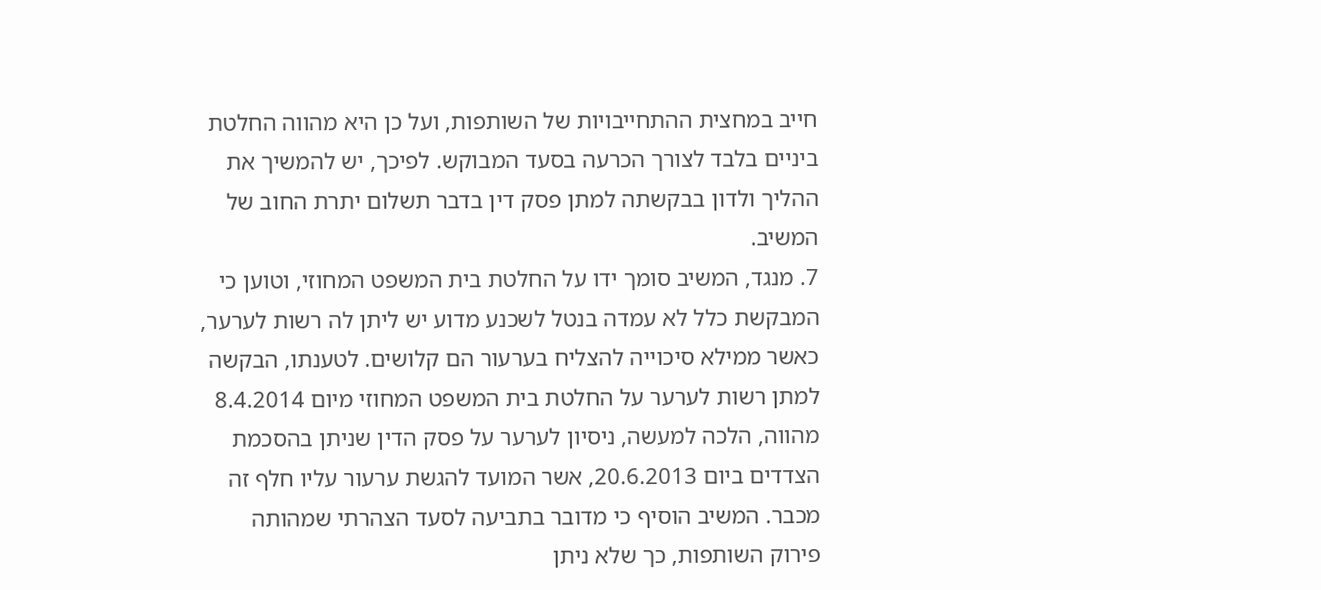חייב במחצית ההתחייבויות של השותפות, ועל כן היא מהווה החלטת ביניים בלבד לצורך הכרעה בסעד המבוקש. לפיכך, יש להמשיך את ההליך ולדון בבקשתה למתן פסק דין בדבר תשלום יתרת החוב של המשיב.
7. מנגד, המשיב סומך ידו על החלטת בית המשפט המחוזי, וטוען כי המבקשת כלל לא עמדה בנטל לשכנע מדוע יש ליתן לה רשות לערער, כאשר ממילא סיכוייה להצליח בערעור הם קלושים. לטענתו, הבקשה למתן רשות לערער על החלטת בית המשפט המחוזי מיום 8.4.2014 מהווה, הלכה למעשה, ניסיון לערער על פסק הדין שניתן בהסכמת הצדדים ביום 20.6.2013, אשר המועד להגשת ערעור עליו חלף זה מכבר. המשיב הוסיף כי מדובר בתביעה לסעד הצהרתי שמהותה פירוק השותפות, כך שלא ניתן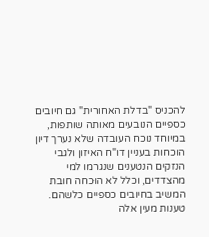להכניס "בדלת האחורית" גם חיובים כספיים הנובעים מאותה שותפות, במיוחד נוכח העובדה שלא נערך דיון הוכחות בעניין דו"ח האיזון ולגבי הנזקים הנטענים שנגרמו למי מהצדדים, וכלל לא הוּכחה חובת המשיב בחיובים כספיים כלשהם. טענות מעין אלה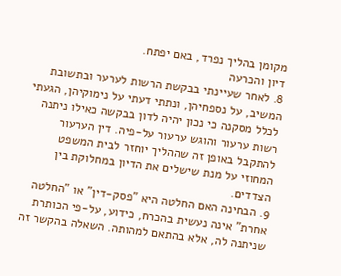מקומן בהליך נפרד, באם יפתח.
דיון והכרעה
8. לאחר שעיינתי בבקשת הרשות לערער ובתשובת המשיב, על נספחיהן, ונתתי דעתי על נימוקיהן, הגעתי לכלל מסקנה כי נכון יהיה לדון בבקשה כאילו ניתנה רשות ערעור והוגש ערעור על-פיה. דין הערעור להתקבל באופן זה שההליך יוחזר לבית המשפט המחוזי על מנת שישלים את הדיון במחלוקת בין הצדדים.
9. הבחינה האם החלטה היא "פסק-דין" או "החלטה אחרת" אינה נעשית בהכרח, כידוע, על-פי הכותרת שניתנה לה, אלא בהתאם למהותה. השאלה בהקשר זה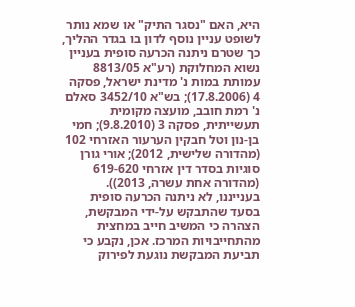היא, האם "נסגר התיק" או שמא נותר לשופט עניין נוסף לדון בו בגדר ההליך, כך שטרם ניתנה הכרעה סופית בעניין נשוא המחלוקת (רע"א 8813/05 עמותת במות נ' מדינת ישראל, פסקה 4 (17.8.2006); בש"א 3452/10 סאלם נ' רמת חובב, מועצה מקומית תעשייתית, פסקה 3 (9.8.2010); חמי בן-נון וטל חבקין הערעור האזרחי 102 (מהדורה שלישית, 2012); אורי גורן סוגיות בסדר דין אזרחי 619-620 (מהדורה אחת עשרה, 2013)). בענייננו, לא ניתנה הכרעה סופית בסעד שהתבקש על-ידי המבקשת, הצהרה כי המשיב חייב במחצית מהתחייבויות המרכז. אכן, נקבע כי תביעת המבקשת נוגעת לפירוק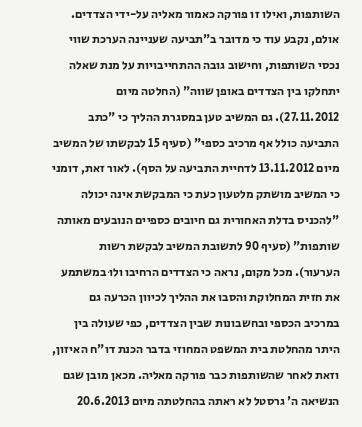השותפות, ואילו זו פורקה כאמור מאליה על-ידי הצדדים. אולם, נקבע עוד כי מדובר ב"תביעה שעניינה הערכת שווי נכסי השותפות, וחישוב גובה ההתחייבויות על מנת שאלה יתחלקו בין הצדדים באופן שווה" (החלטה מיום 27.11.2012). גם המשיב טען במסגרת ההליך כי "כתב התביעה כולל אף מרכיב כספי" (סעיף 15 לבקשתו של המשיב מיום 13.11.2012 לדחיית התביעה על הסף). לאור זאת, דומני כי המשיב מושתק מלטעון כעת כי המבקשת אינה יכולה "להכניס בדלת האחורית גם חיובים כספיים הנובעים מאותה שותפות" (סעיף 90 לתשובת המשיב לבקשת רשות הערעור). מכל מקום, נראה כי הצדדים הרחיבו ולוּ במשתמע את חזית המחלוקת והסבו את ההליך לכיוון הכרעה גם במרכיב הכספי ובחשבונות שבין הצדדים, כפי שעולה בין היתר מהחלטת בית המשפט המחוזי בדבר הכנת דו"ח האיזון, וזאת לאחר שהשותפות כבר פורקה מאליה. מכאן מובן שגם הנשיאה ה' גרסטל לא ראתה בהחלטתה מיום 20.6.2013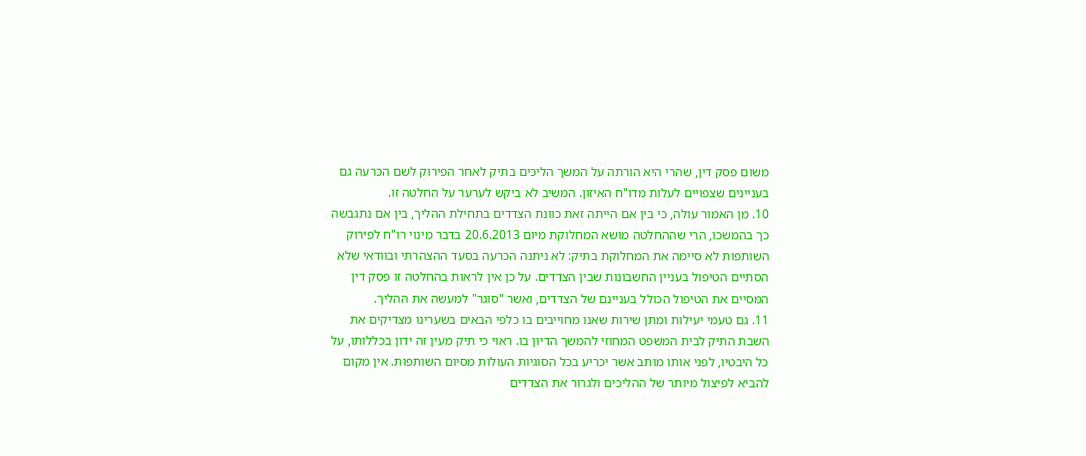משום פסק דין, שהרי היא הורתה על המשך הליכים בתיק לאחר הפירוק לשם הכרעה גם בעניינים שצפויים לעלות מדו"ח האיזון. המשיב לא ביקש לערער על החלטה זו.
10. מן האמור עולה, כי בין אם הייתה זאת כוונת הצדדים בתחילת ההליך, בין אם נתגבשה כך בהמשכו, הרי שההחלטה מושא המחלוקת מיום 20.6.2013 בדבר מינוי רו"ח לפירוק השותפות לא סיימה את המחלוקת בתיק: לא ניתנה הכרעה בסעד ההצהרתי ובוודאי שלא הסתיים הטיפול בעניין החשבונות שבין הצדדים. על כן אין לראות בהחלטה זו פסק דין המסיים את הטיפול הכולל בעניינם של הצדדים, ואשר "סוגר" למעשה את ההליך.
11. גם טעמי יעילות ומתן שירות שאנו מחוייבים בו כלפי הבאים בשערינו מצדיקים את השבת התיק לבית המשפט המחוזי להמשך הדיון בו. ראוי כי תיק מעין זה ידון בכללותו, על כל היבטיו, לפני אותו מותב אשר יכריע בכל הסוגיות העולות מסיום השותפות. אין מקום להביא לפיצול מיותר של ההליכים ולגרור את הצדדים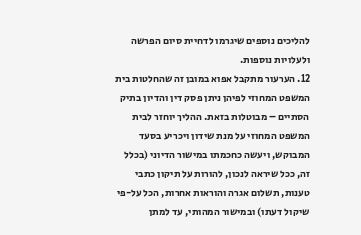להליכים נוספים שיגרמו לדחיית סיום הפרשה ולעלויות נוספות.
12. הערעור מתקבל אפוא במובן זה שהחלטות בית המשפט המחוזי לפיהן ניתן פסק דין והדיון בתיק הסתיים – מבוטלות בזאת. ההליך יוחזר לבית המשפט המחוזי על מנת שידון ויכריע בסעד המבוקש, ויעשה כחכמתו במישור הדיוני (בכלל זה, ככל שיראה לנכון, להורות על תיקון כתבי טענות, תשלום אגרה והוראות אחרות, הכל על-פי שיקול דעתו) ובמישור המהותי, עד למתן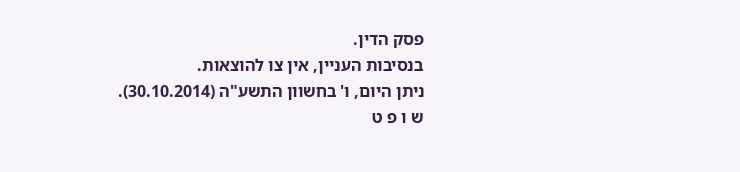פסק הדין.
בנסיבות העניין, אין צו להוצאות.
ניתן היום, ו' בחשוון התשע"ה (30.10.2014).
ש ו פ ט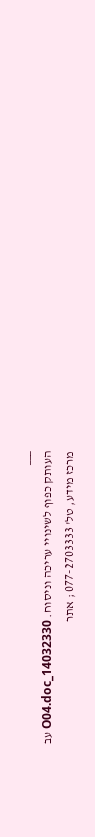___
העותק כפוף לשינויי עריכה וניסוח. 14032330_O04.doc עב
מרכז מידע, טל' 077-2703333 ; אתר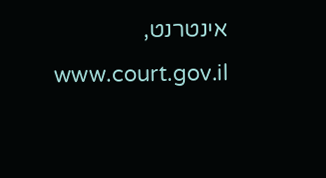אינטרנט, www.court.gov.il